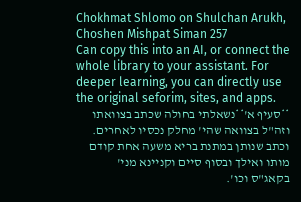Chokhmat Shlomo on Shulchan Arukh, Choshen Mishpat Siman 257
Can copy this into an AI, or connect the whole library to your assistant. For deeper learning, you can directly use the original seforim, sites, and apps.
**סעיף א'**נשאלתי בחולה שכתב בצוואתו וזה"ל בצוואה שהי' מחלק נכסיו לאחרים. וכתב שנותן במתנת בריא משעה אחת קודם מותו ואילך ובסוף סיים וקניינא מני' בקאג"ס וכו'.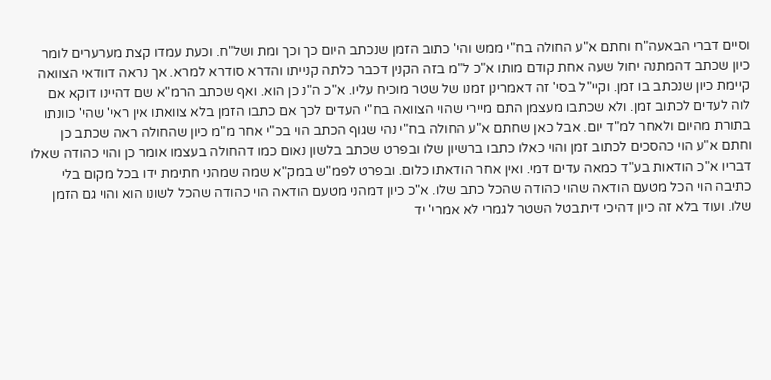וסיים דברי הבאעה"ח וחתם א"ע החולה בח"י ממש והי' כתוב הזמן שנכתב היום כך וכך ומת ושל"ח. וכעת עמדו קצת מערערים לומר כיון שכתב דהמתנה יחול שעה אחת קודם מותו א"כ ל"מ בזה הקנין דכבר כלתה קנייתו והדרא סודרא למרא. אך נראה דוודאי הצוואה קיימת כיון שנכתב בו זמן. וקיי"ל בסי' זה דאמרינן זמנו של שטר מוכיח עליו. א"כ ה"נ כן הוא. ואף שכתב הרמ"א שם דהיינו דוקא אם לוה לעדים לכתוב זמן. ולא שכתבו מעצמן התם מיירי שהוי הצוואה בח"י העדים לכך אם כתבו הזמן בלא צוואתו אין ראי' שהי' כוונתו בתורת מהיום ולאחר למ"ד יום. אבל כאן שחתם א"ע החולה בח"י נהי שגוף הכתב הוי בכ"י אחר מ"מ כיון שהחולה ראה שכתב כן וחתם א"ע הוי כהסכים לכתוב זמן והוי כאלו כתבו ברשיון שלו ובפרט שכתב בלשון נאום כמו דהחולה בעצמו אומר כן והוי כהודה שאלו דבריו א"כ הודאות בע"ד כמאה עדים דמי. ואין אחר הודאתו כלום. ובפרט לפמ"ש במק"א שמה שמהני חתימת ידו בכל מקום בלי כתיבה הוי הכל מטעם הודאה שהוי כהודה שהכל כתב שלו. א"כ כיון דמהני מטעם הודאה הוי כהודה שהכל לשונו הוא והוי גם הזמן שלו. ועוד בלא זה כיון דהיכי דיתבטל השטר לגמרי לא אמרי' יד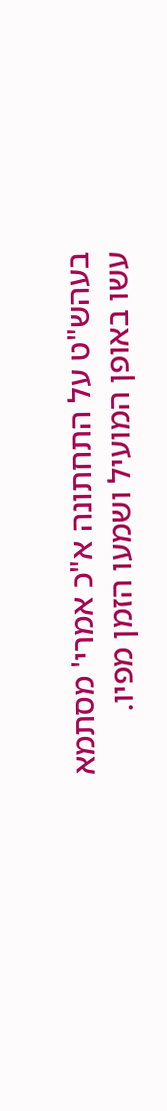בעהש"ט על התחתונה א"כ אמרי' מסתמא עשו באופן המועיל ושמעו הזמן מפיו.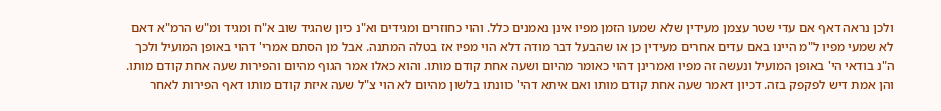ולכן נראה דאף אם עדי שטר עצמן מעידין שלא שמעו הזמן מפיו אינן נאמנים כלל. והוי כחוזרים ומגידים וא"נ כיון שהגיד שוב א"ח ומגיד ומ"ש הרמ"א דאם לא שמעי מפיו ל"מ היינו באם עדים אחרים מעידין כן או שהבעל דבר מודה דלא הוי מפיו אז בטלה המתנה. אבל מן הסתם אמרי' דהוי באופן המועיל ולכך ה"נ בודאי הי' באופן המועיל ונעשה זה מפיו ואמרינן דהוי כאומר מהיום ושעה אחת קודם מותו. והוא כאלו אמר הגוף מהיום והפירות שעה אחת קודם מותו. והן אמת דיש לפקפק בזה. דכיון דאמר שעה אחת קודם מותו ואם איתא דהי' כוונתו בלשון מהיום לא הוי צ"ל שעה איזת קודם מותו דאף הפירות לאחר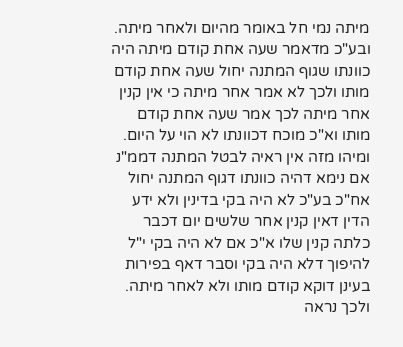מיתה נמי חל באומר מהיום ולאחר מיתה. ובע"כ מדאמר שעה אחת קודם מיתה היה כוונתו שגוף המתנה יחול שעה אחת קודם מותו ולכך לא אמר אחר מיתה כי אין קנין אחר מיתה לכך אמר שעה אחת קודם מותו וא"כ מוכח דכוונתו לא הוי על היום. ומיהו מזה אין ראיה לבטל המתנה דממ"נ אם נימא דהיה כוונתו דגוף המתנה יחול אח"כ בע"כ לא היה בקי בדינין ולא ידע הדין דאין קנין אחר שלשים יום דכבר כלתה קנין שלו א"כ אם לא היה בקי י"ל להיפוך דלא היה בקי וסבר דאף בפירות בעינן דוקא קודם מותו ולא לאחר מיתה. ולכך נראה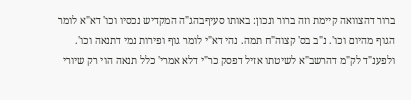ברור דהצוואה קיימת וזה ברור ונכון: באותו סעיףבהג"ה המקדיש נכסיו וכו' דא"א לומר הגוף מהיום וכו'. נ"ב בס' קצוה"ח תמה. נהי דא"י לומר גוף ופירות נמי דתנאה וכו'. ולפענ"ד לק"מ דהרשב"א לשיטתו אזיל דפסק כר"י דלא אמרי' כלל תנאה הוי רק שיורי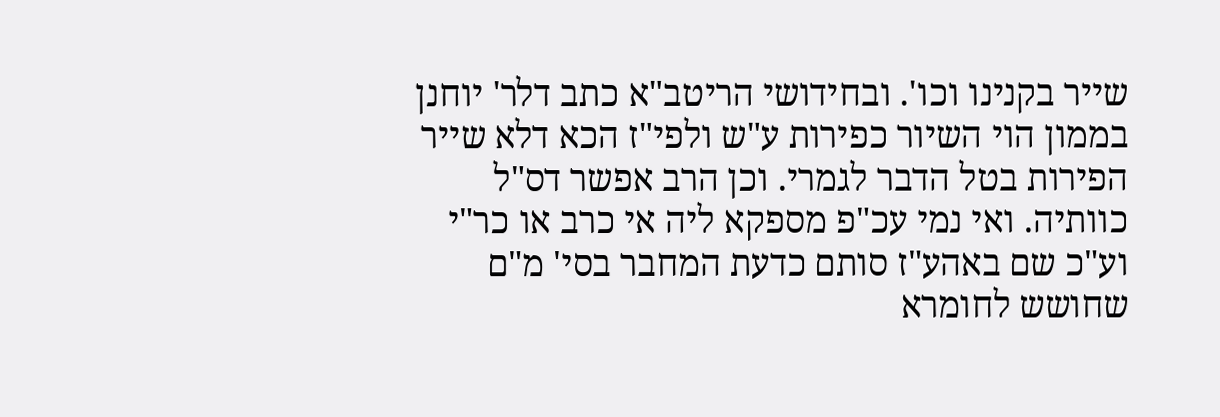שייר בקנינו וכו'. ובחידושי הריטב"א כתב דלר' יוחנן בממון הוי השיור כפירות ע"ש ולפי"ז הכא דלא שייר הפירות בטל הדבר לגמרי. וכן הרב אפשר דס"ל כוותיה. ואי נמי עכ"פ מספקא ליה אי כרב או כר"י וע"כ שם באהע"ז סותם כדעת המחבר בסי' מ"ם שחושש לחומרא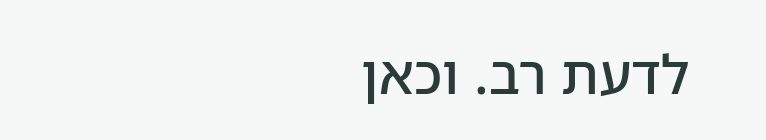לדעת רב. וכאן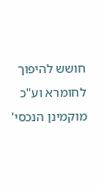חושש להיפוך לחומרא וע"כ מוקמינן הנכסי'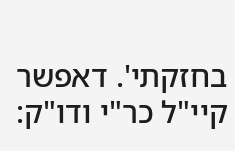בחזקתי'. דאפשר קיי"ל כר"י ודו"ק: